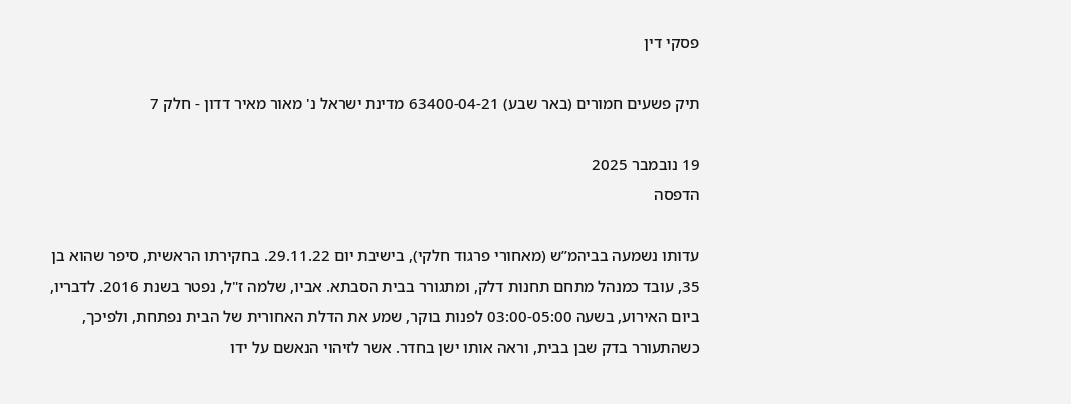פסקי דין

תיק פשעים חמורים (באר שבע) 63400-04-21 מדינת ישראל נ' מאור מאיר דדון - חלק 7

19 נובמבר 2025
הדפסה

עדותו נשמעה בביהמ”ש (מאחורי פרגוד חלקי), בישיבת יום 29.11.22. בחקירתו הראשית, סיפר שהוא בן 35, עובד כמנהל מתחם תחנות דלק, ומתגורר בבית הסבתא. אביו, שלמה ז"ל, נפטר בשנת 2016. לדבריו, ביום האירוע, בשעה 03:00-05:00 לפנות בוקר, שמע את הדלת האחורית של הבית נפתחת, ולפיכך, כשהתעורר בדק שבן בבית, וראה אותו ישן בחדר. אשר לזיהוי הנאשם על ידו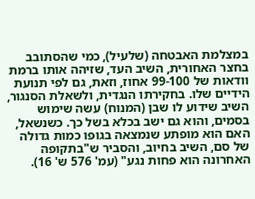במצלמת האבטחה (שלעיל), כמי שהסתובב בחצר האחורית, השיב העד, שזיהה אותו ברמת וודאות של 99-100 אחוז, וזאת, גם לפי תנועת הידיים שלו. בחקירתו הנגדית, ולשאלת הסנגור, השיב שידוע לו שבן (המנוח) עשה שימוש בסמים, והוא גם ישב בכלא בשל כך. כשנשאל, האם הוא מופתע שנמצאה בגופו כמות גדולה של סם, השיב בחיוב, והסביר ש"בתקופה האחרונה הוא פחות נגע" (עמ' 576 ש' 16).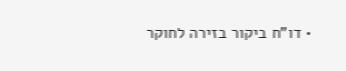• דו"ח ביקור בזירה לחוקר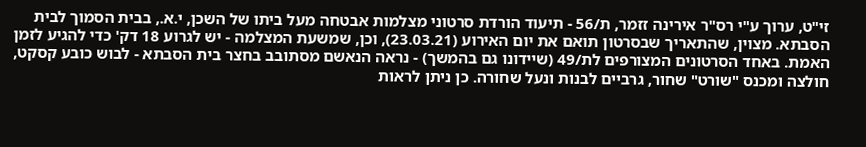זי"ט, ערוך ע"י רס"ר אירינה זזמר, ת/56 - תיעוד הורדת סרטוני מצלמות אבטחה מעל ביתו של השכן, י.א., בבית הסמוך לבית הסבתא. מצוין, שהתאריך שבסרטון תואם את יום האירוע (23.03.21), וכן, שמשעת המצלמה - יש לגרוע 18 דק' כדי להגיע לזמן האמת. באחד הסרטונים המצורפים לת/49 (שיידונו גם בהמשך) - נראה הנאשם מסתובב בחצר בית הסבתא - לבוש כובע קסקט, חולצה ומכנס "שורט" שחור, גרביים לבנות ונעל שחורה. כן ניתן לראות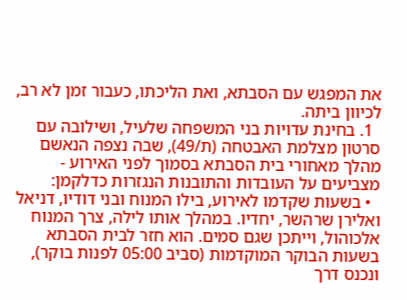את המפגש עם הסבתא, ואת הליכתו, כעבור זמן לא רב, לכיוון ביתה.
  1. בחינת עדויות בני המשפחה שלעיל, ושילובה עם סרטון מצלמת האבטחה (ת/49), שבה נצפה הנאשם מהלך מאחורי בית הסבתא בסמוך לפני האירוע - מצביעים על העובדות והתובנות הנגזרות כדלקמן:
  • בשעות שקדמו לאירוע, בילו המנוח ובני דודיו, דניאל ואלירן שרהשר, יחדיו. במהלך אותו לילה, צרך המנוח אלכוהול, וייתכן שגם סמים. הוא חזר לבית הסבתא בשעות הבוקר המוקדמות (סביב 05:00 לפנות בוקר), ונכנס דרך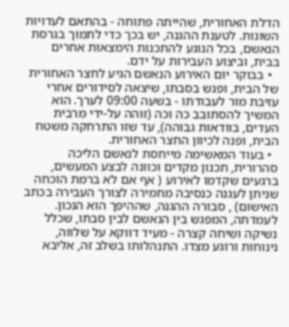הדלת האחורית, שהייתה פתוחה - בהתאם לעדויות השונות. לטענת ההגנה, יש בכך כדי לתמוך בגרסת הנאשם, בכל הנוגע להתכנות הימצאות אחרים בבית, וביצוע העבירות על ידם.
  • בבוקר יום האירוע הנאשם הגיע לחצר האחורית של הבית, ופגש בסבתו, שיצאה לסידורים אחרי עזיבת מור לעבודתו - בשעה 09:00 לערך. הוא המשיך להסתובב כה וכה (זוהה על-ידי מרבית העדים, בוודאות גבוהה), עד שזו התרחקה משטח הבית, ופנה לכיוון החצר האחורית.
  • בעוד המאשימה מייחסת לנאשם הליכה סהרורית, תכנון מקדים וכוונה לבצע המעשים, ברגעים שקדמו לאירוע ( אף אם לא ברמת הוכחה שניתן לעגנה כנסיבה מחמירה לצורך העבירה בכתב האישום) , סבורה ההגנה, שההיפך הוא הנכון. לעמדתה, המפגש בין הנאשם לבין סבתו, שכלל נשיקה ושיחה קצרה - מעיד דווקא על שלווה, נינוחות ורוגע מצדו. התנהלותו בשלב זה, אליבא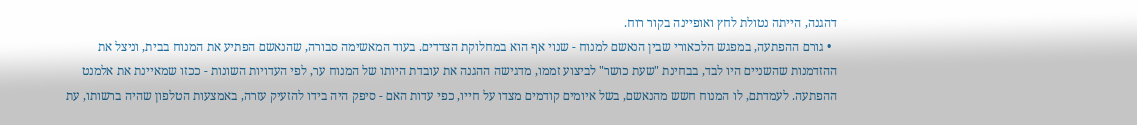דהגנה, הייתה נטולת לחץ ואופיינה בקור רוח.
  • גורם ההפתעה, במפגש הלכאורי שבין הנאשם למנוח - שנוי אף הוא במחלוקת הצדדים. בעוד המאשימה סבורה, שהנאשם הפתיע את המנוח בבית, וניצל את ההזדמנות שהשניים היו לבד, בבחינת "שעת כושר" לביצוע זממו, מדגישה ההגנה את עובדת היותו של המנוח ער, לפי העדויות השונות - ככזו שמאיינת את אלמנט ההפתעה. לעמדתם, לו המנוח חשש מהנאשם, בשל איומים קודמים מצדו על חייו, כפי עדות האם - סיפק היה בידו להזעיק עזרה, באמצעות הטלפון שהיה ברשותו, עת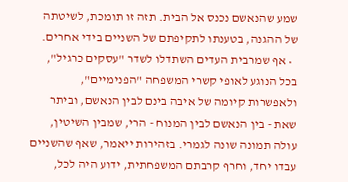שמע שהנאשם נכנס אל הבית. תזה זו תומכת, לשיטתה של ההגנה, בטענתו לתקיפתם של השניים בידי אחרים.
  • אף שמרבית העדים השתדלו לשדר "עסקים כרגיל", בכל הנוגע לאופי קשרי המשפחה "הפנימיים", ולאפשרות קיומה של איבה בינם לבין הנאשם, וביתר שאת - בין הנאשם לבין המנוח - הרי, שמבין השיטין, עולה תמונה שונה לגמרי. בזהירות ייאמר, שאף שהשניים עבדו יחד, וחרף קרבתם המשפחתית, ידוע היה לכל,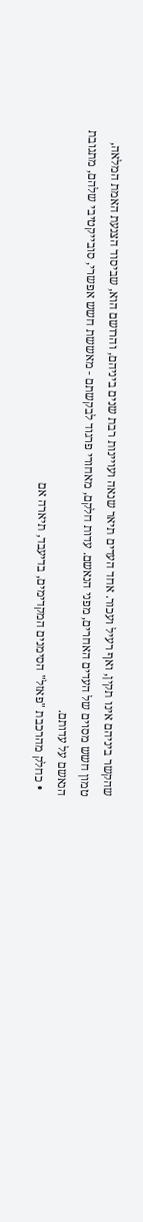שהקשר ביניהם אינו תקין, ואף רעיל ועכור. אחד העדים תיאר שנאה ועויינות רבת שנים ביניהם, והרושם הוא, שביסוד הצנעת האמת המלאה, טמון חשש מסוים של העדים האחרים, מפני הנאשם. עדות חלקם, מאחורי פרגוד לבקשתם - מאששת חשש אפשרי, סובייקטיבי שלהם, מתגובת הנאשם על עדותם.
  • כחלק מהרכבת "פאזל" הסימנים המקדימים, בדיעבד, תיארה אם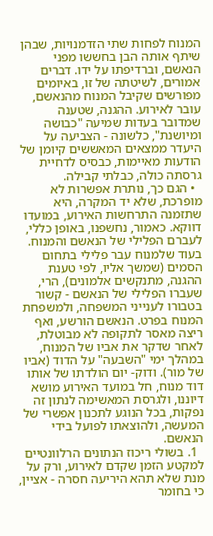המנוח לפחות שתי הזדמנויות, שבהן שיתף אותה הבן בחששו מפני הנאשם, וברדיפתו על ידו. דברים אמורים, לשיטתה של זו, באיומים מפורשים שקיבל המנוח מהנאשם, עובר לאירוע. ההגנה, שטענה שמדובר בעדות שמיעה "כבושה ומיושנת", כלשונה - הצביעה על היעדר ממצאים המאששים קיומן של הודעות מאיימות, כבסיס לדחיית גרסתה כולה, כבלתי קבילה.
  • הגם כך, נותרת אפשרות לא מופרכת, שלא יד המקרה, היא שתזמנה התרחשות האירוע, במועדו דווקא. כאמור, נחשפנו, באופן כללי, לעברם הפלילי של הנאשם והמנוח. בעוד שלמנוח עבר פלילי בתחום הסמים (שמשך אליו, לפי טענת ההגנה, מתנקשים אלמונים), הרי, שעברו הפלילי של הנאשם - קשור בטבורו לענייני המשפחה, ולמשפחת המנוח בפרט. הנאשם הורשע, ואף ריצה מאסר לתקופה לא מבוטלת, לאחר שדקר את אביו של המנוח, במהלך ימי "השבעה" על הדוד (אביו של מור). ודוק- יום הולדתו של אותו דוד מנוח, חל במועד האירוע מושא דיוננו, ולגרסת המאשימה לנתון זה נפקות, בכל הנוגע לתכנון אפשרי של המעשה, ולהוצאתו לפועל בידי הנאשם.
  1. בשולי ריכוז הנתונים הרלוונטיים למקטע הזמן שקדם לאירוע, ורק על מנת שלא תהא היריעה חסרה - אציין, כי בחומר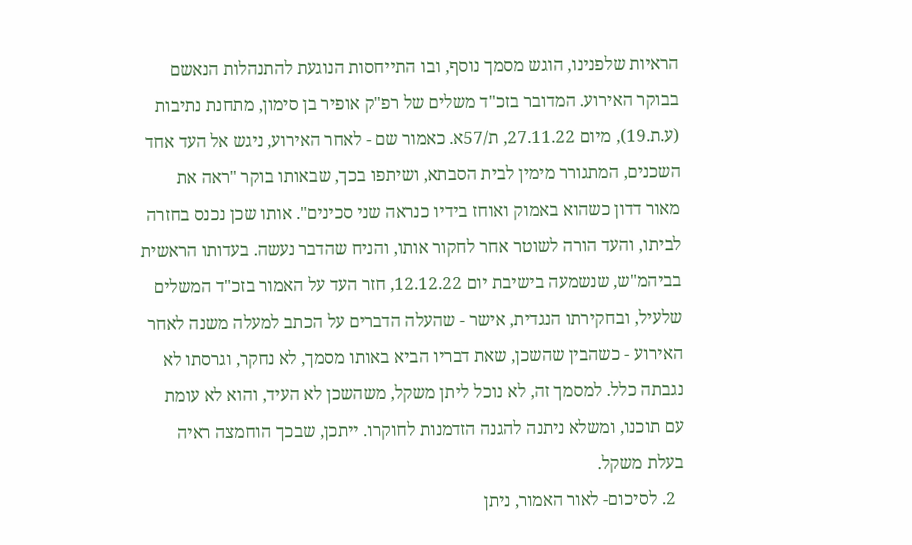הראיות שלפנינו, הוגש מסמך נוסף, ובו התייחסות הנוגעת להתנהלות הנאשם בבוקר האירוע. המדובר בזכ"ד משלים של רפ"ק אופיר בן סימון, מתחנת נתיבות (ע.ת.19), מיום 27.11.22, ת/57א. כאמור שם - לאחר האירוע, ניגש אל העד אחד השכנים, המתגורר מימין לבית הסבתא, ושיתפו בכך, שבאותו בוקר "ראה את מאור דדון כשהוא באמוק ואוחז בידיו כנראה שני סכינים". אותו שכן נכנס בחזרה לביתו, והעד הורה לשוטר אחר לחקור אותו, והניח שהדבר נעשה. בעדותו הראשית בביהמ"ש, שנשמעה בישיבת יום 12.12.22, חזר העד על האמור בזכ"ד המשלים שלעיל, ובחקירתו הנגדית, אישר - שהעלה הדברים על הכתב למעלה משנה לאחר האירוע - כשהבין שהשכן, שאת דבריו הביא באותו מסמך, לא נחקר, וגרסתו לא נגבתה כלל. למסמך זה, לא נוכל ליתן משקל, משהשכן לא העיד, והוא לא עומת עם תוכנו, ומשלא ניתנה להגנה הזדמנות לחוקרו. ייתכן, שבכך הוחמצה ראיה בעלת משקל.
  2. לסיכום- לאור האמור, ניתן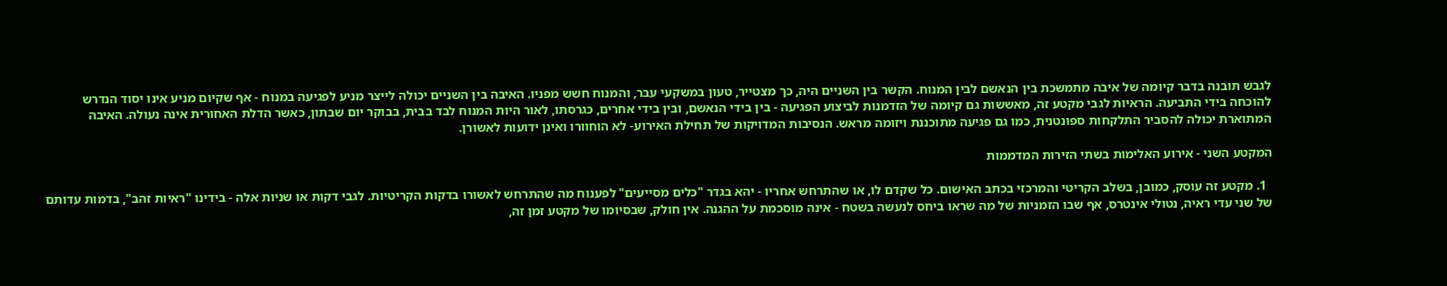לגבש תובנה בדבר קיומה של איבה מתמשכת בין הנאשם לבין המנוח. הקשר בין השניים היה, כך מצטייר, טעון במשקעי עבר, והמנוח חשש מפניו. האיבה בין השניים יכולה לייצר מניע לפגיעה במנוח - אף שקיום מניע אינו יסוד הנדרש להוכחה בידי התביעה. הראיות לגבי מקטע זה, מאששות גם קיומה של הזדמנות לביצוע הפגיעה - בין בידי הנאשם, ובין בידי אחרים, כגרסתו, לאור היות המנוח לבד בבית, בבוקר יום שבתון, כאשר הדלת האחורית אינה נעולה. האיבה המתוארת יכולה להסביר התלקחות ספונטנית, כמו גם פגיעה מתוכננת ויזומה מראש. הנסיבות המדויקות של תחילת האירוע- לא הוחוורו ואינן ידועות לאשורן.

המקטע השני - אירוע האלימות בשתי הזירות המדממות

  1. מקטע זה עוסק, כמובן, בשלב הקריטי והמרכזי בכתב האישום. כל שקדם לו, או שהתרחש אחריו - יהא בגדר "כלים מסייעים" לפענוח מה שהתרחש לאשורו בדקות הקריטיות. לגבי דקות או שניות אלה - בידינו "ראיות זהב", בדמות עדותם של שני עדי ראיה, נטולי אינטרס, אף שבו הזמניות של מה שראו ביחס לנעשה בשטח - אינה מוסכמת על ההגנה. אין חולק, שבסיומו של מקטע זמן זה,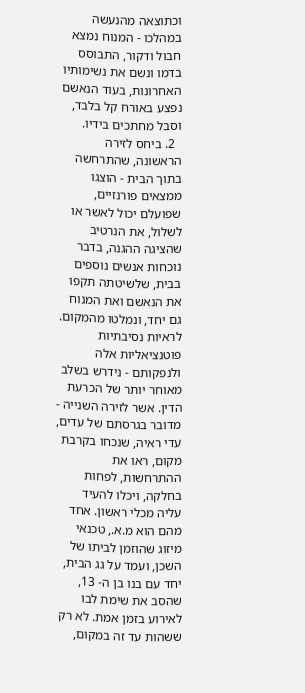וכתוצאה מהנעשה במהלכו - המנוח נמצא חבול ודקור, התבוסס בדמו ונשם את נשימותיו האחרונות, בעוד הנאשם נפצע באורח קל בלבד, וסבל מחתכים בידיו.
  2. ביחס לזירה הראשונה, שהתרחשה בתוך הבית - הוצגו ממצאים פורנזיים, שפועלם יכול לאשר או לשלול, את הנרטיב שהציגה ההגנה, בדבר נוכחות אנשים נוספים בבית, שלשיטתה תקפו את הנאשם ואת המנוח גם יחד, ונמלטו מהמקום. לראיות נסיבתיות פוטנציאליות אלה ולנפקותם - נידרש בשלב מאוחר יותר של הכרעת הדין. אשר לזירה השנייה - מדובר בגרסתם של עדים, עדי ראיה, שנכחו בקרבת מקום, ראו את ההתרחשות, לפחות בחלקה, ויכלו להעיד עליה מכלי ראשון. אחד מהם הוא מ.א., טכנאי מיזוג שהוזמן לביתו של השכן, ועמד על גג הבית, יחד עם בנו בן ה- 13, שהסב את שימת לבו לאירוע בזמן אמת. לא רק ששהות עד זה במקום,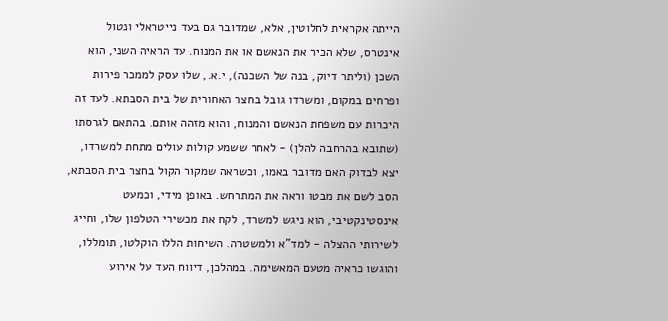הייתה אקראית לחלוטין, אלא, שמדובר גם בעד נייטראלי ונטול אינטרס, שלא הכיר את הנאשם או את המנוח. עד הראיה השני, הוא השכן (וליתר דיוק, בנה של השכנה), י.א., שלו עסק לממכר פירות ופרחים במקום, ומשרדו גובל בחצר האחורית של בית הסבתא. לעד זה היכרות עם משפחת הנאשם והמנוח, והוא מזהה אותם. בהתאם לגרסתו (שתובא בהרחבה להלן) - לאחר ששמע קולות עולים מתחת למשרדו, יצא לבדוק האם מדובר באמו, וכשראה שמקור הקול בחצר בית הסבתא, הסב לשם את מבטו וראה את המתרחש. באופן מידי, וכמעט אינסטינקטיבי, הוא ניגש למשרד, לקח את מכשירי הטלפון שלו, וחייג לשירותי ההצלה - למד"א ולמשטרה. השיחות הללו הוקלטו, תומללו, והוגשו כראיה מטעם המאשימה. במהלכן, דיווח העד על אירוע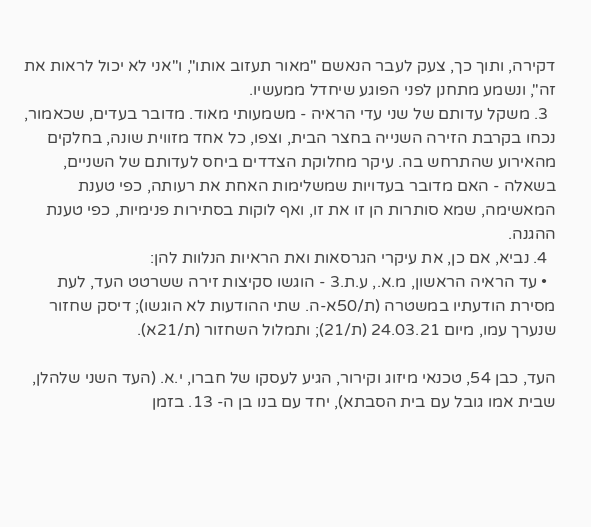דקירה, ותוך כך, צעק לעבר הנאשם "מאור תעזוב אותו", ו"אני לא יכול לראות את זה", ונשמע מתחנן לפני הפוגע שיחדל ממעשיו.
  3. משקל עדותם של שני עדי הראיה - משמעותי מאוד. מדובר בעדים, שכאמור, נכחו בקרבת הזירה השנייה בחצר הבית, וצפו, כל אחד מזווית שונה, בחלקים מהאירוע שהתרחש בה. עיקר מחלוקת הצדדים ביחס לעדותם של השניים, בשאלה - האם מדובר בעדויות שמשלימות האחת את רעותה, כפי טענת המאשימה, שמא סותרות הן זו את זו, ואף לוקות בסתירות פנימיות, כפי טענת ההגנה.
  4. נביא, אם כן, את עיקרי הגרסאות ואת הראיות הנלוות להן:
  • עד הראיה הראשון, מ.א., ע.ת.3 - הוגשו סקיצות זירה ששרטט העד, לעת מסירת הודעתיו במשטרה (ת/50א-ה. שתי ההודעות לא הוגשו); דיסק שחזור שנערך עמו, מיום 24.03.21 (ת/21); ותמלול השחזור (ת/21א).

העד, כבן 54, טכנאי מיזוג וקירור, הגיע לעסקו של חברו, י.א. (העד השני שלהלן, שבית אמו גובל עם בית הסבתא), יחד עם בנו בן ה- 13. בזמן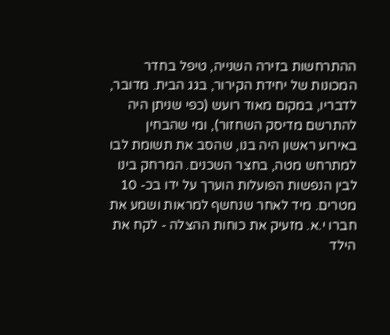ההתרחשות בזירה השנייה, טיפל בחדר המכונות של יחידת הקירור, בגג הבית. מדובר, לדבריו, במקום מאוד רועש (כפי שניתן היה להתרשם מדיסק השחזור), ומי שהבחין באירוע ראשון היה בנו, שהסב את תשומת לבו למתרחש מטה, בחצר השכנים. המרחק בינו לבין הנפשות הפועלות הוערך על ידו בכ- 10 מטרים. מיד לאחר שנחשף למראות ושמע את חברו י.א. מזעיק את כוחות ההצלה - לקח את הילד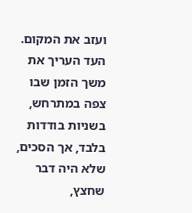ועזב את המקום. העד העריך את משך הזמן שבו צפה במתרחש, בשניות בודדות בלבד, אך הסכים, שלא היה דבר שחצץ,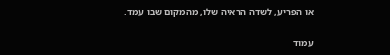או הפריע, לשדה הראיה שלו, מהמקום שבו עמד.

עמוד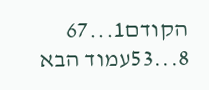הקודם1...67
8...53עמוד הבא